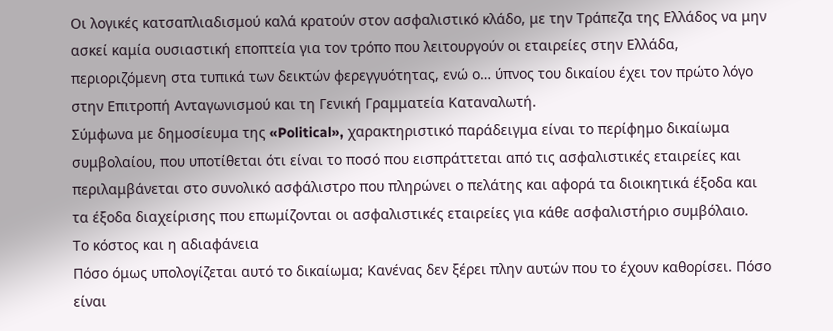Οι λογικές κατσαπλιαδισμού καλά κρατούν στον ασφαλιστικό κλάδο, με την Τράπεζα της Ελλάδος να μην ασκεί καμία ουσιαστική εποπτεία για τον τρόπο που λειτουργούν οι εταιρείες στην Ελλάδα, περιοριζόμενη στα τυπικά των δεικτών φερεγγυότητας, ενώ ο… ύπνος του δικαίου έχει τον πρώτο λόγο στην Επιτροπή Ανταγωνισμού και τη Γενική Γραμματεία Καταναλωτή.
Σύμφωνα με δημοσίευμα της «Political», χαρακτηριστικό παράδειγμα είναι το περίφημο δικαίωμα συμβολαίου, που υποτίθεται ότι είναι το ποσό που εισπράττεται από τις ασφαλιστικές εταιρείες και περιλαμβάνεται στο συνολικό ασφάλιστρο που πληρώνει ο πελάτης και αφορά τα διοικητικά έξοδα και τα έξοδα διαχείρισης που επωμίζονται οι ασφαλιστικές εταιρείες για κάθε ασφαλιστήριο συμβόλαιο.
Το κόστος και η αδιαφάνεια
Πόσο όμως υπολογίζεται αυτό το δικαίωμα; Κανένας δεν ξέρει πλην αυτών που το έχουν καθορίσει. Πόσο είναι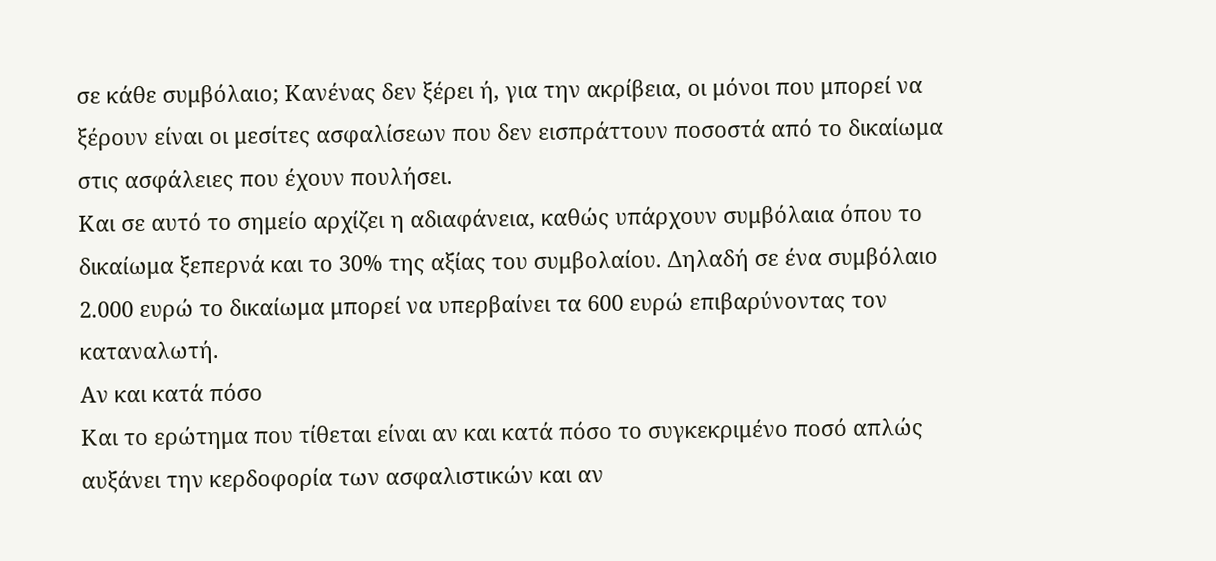σε κάθε συμβόλαιο; Κανένας δεν ξέρει ή, για την ακρίβεια, οι μόνοι που μπορεί να ξέρουν είναι οι μεσίτες ασφαλίσεων που δεν εισπράττουν ποσοστά από το δικαίωμα στις ασφάλειες που έχουν πουλήσει.
Και σε αυτό το σημείο αρχίζει η αδιαφάνεια, καθώς υπάρχουν συμβόλαια όπου το δικαίωμα ξεπερνά και το 30% της αξίας του συμβολαίου. Δηλαδή σε ένα συμβόλαιο 2.000 ευρώ το δικαίωμα μπορεί να υπερβαίνει τα 600 ευρώ επιβαρύνοντας τον καταναλωτή.
Αν και κατά πόσο
Και το ερώτημα που τίθεται είναι αν και κατά πόσο το συγκεκριμένο ποσό απλώς αυξάνει την κερδοφορία των ασφαλιστικών και αν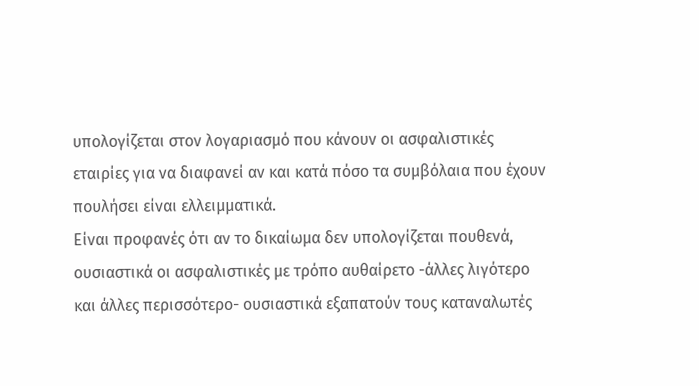υπολογίζεται στον λογαριασμό που κάνουν οι ασφαλιστικές εταιρίες για να διαφανεί αν και κατά πόσο τα συμβόλαια που έχουν πουλήσει είναι ελλειμματικά.
Είναι προφανές ότι αν το δικαίωμα δεν υπολογίζεται πουθενά, ουσιαστικά οι ασφαλιστικές με τρόπο αυθαίρετο -άλλες λιγότερο και άλλες περισσότερο- ουσιαστικά εξαπατούν τους καταναλωτές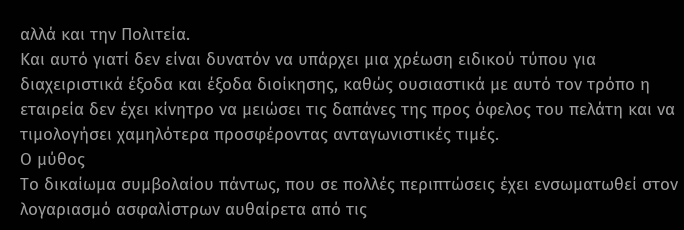αλλά και την Πολιτεία.
Και αυτό γιατί δεν είναι δυνατόν να υπάρχει μια χρέωση ειδικού τύπου για διαχειριστικά έξοδα και έξοδα διοίκησης, καθώς ουσιαστικά με αυτό τον τρόπο η εταιρεία δεν έχει κίνητρο να μειώσει τις δαπάνες της προς όφελος του πελάτη και να τιμολογήσει χαμηλότερα προσφέροντας ανταγωνιστικές τιμές.
Ο μύθος
Το δικαίωμα συμβολαίου πάντως, που σε πολλές περιπτώσεις έχει ενσωματωθεί στον λογαριασμό ασφαλίστρων αυθαίρετα από τις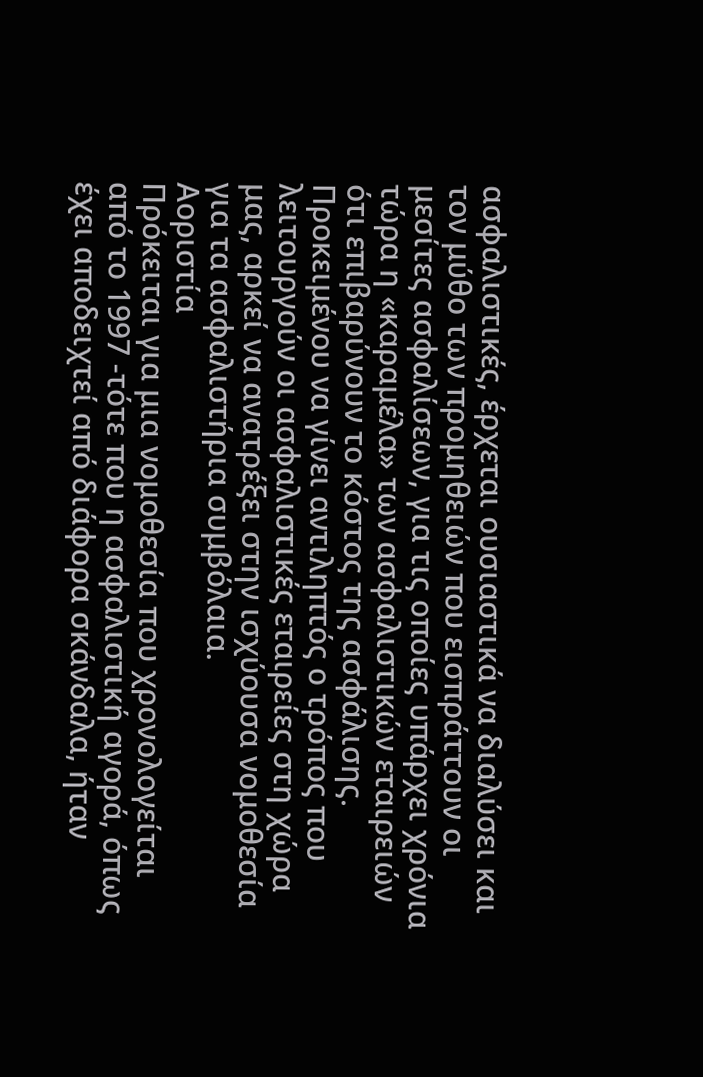ασφαλιστικές, έρχεται ουσιαστικά να διαλύσει και τον μύθο των προμηθειών που εισπράττουν οι μεσίτες ασφαλίσεων, για τις οποίες υπάρχει χρόνια τώρα η «καραμέλα» των ασφαλιστικών εταιρειών ότι επιβαρύνουν το κόστος της ασφάλισης. Προκειμένου να γίνει αντιληπτός ο τρόπος που λειτουργούν οι ασφαλιστικές εταιρείες στη χώρα μας, αρκεί να ανατρέξει στην ισχύουσα νομοθεσία για τα ασφαλιστήρια συμβόλαια.
Αοριστία
Πρόκειται για μια νομοθεσία που χρονολογείται από το 1997 -τότε που η ασφαλιστική αγορά, όπως έχει αποδειχτεί από διάφορα σκάνδαλα, ήταν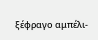ξέφραγο αμπέλι-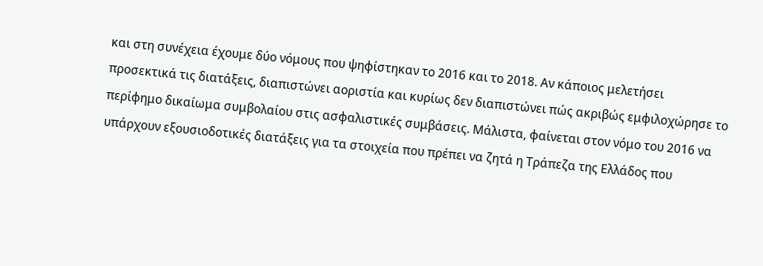και στη συνέχεια έχουμε δύο νόμους που ψηφίστηκαν το 2016 και το 2018. Αν κάποιος μελετήσει προσεκτικά τις διατάξεις, διαπιστώνει αοριστία και κυρίως δεν διαπιστώνει πώς ακριβώς εμφιλοχώρησε το περίφημο δικαίωμα συμβολαίου στις ασφαλιστικές συμβάσεις. Μάλιστα, φαίνεται στον νόμο του 2016 να υπάρχουν εξουσιοδοτικές διατάξεις για τα στοιχεία που πρέπει να ζητά η Τράπεζα της Ελλάδος που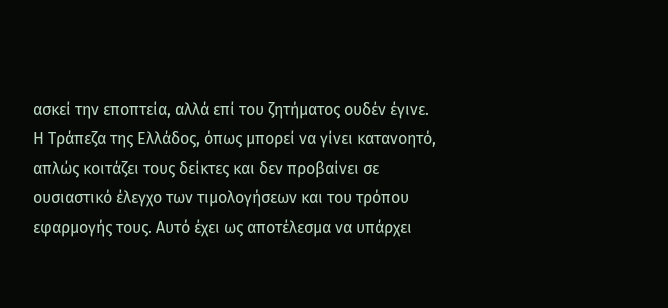ασκεί την εποπτεία, αλλά επί του ζητήματος ουδέν έγινε.
Η Τράπεζα της Ελλάδος, όπως μπορεί να γίνει κατανοητό, απλώς κοιτάζει τους δείκτες και δεν προβαίνει σε ουσιαστικό έλεγχο των τιμολογήσεων και του τρόπου εφαρμογής τους. Αυτό έχει ως αποτέλεσμα να υπάρχει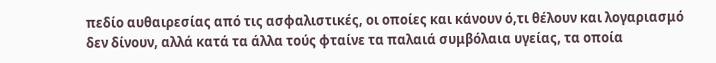πεδίο αυθαιρεσίας από τις ασφαλιστικές, οι οποίες και κάνουν ό,τι θέλουν και λογαριασμό δεν δίνουν, αλλά κατά τα άλλα τούς φταίνε τα παλαιά συμβόλαια υγείας, τα οποία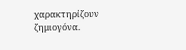χαρακτηρίζουν ζημιογόνα.